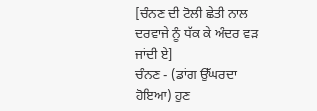[ਚੰਨਣ ਦੀ ਟੋਲੀ ਛੇਤੀ ਨਾਲ ਦਰਵਾਜੇ ਨੂੰ ਧੱਕ ਕੇ ਅੰਦਰ ਵੜ ਜਾਂਦੀ ਏ]
ਚੰਨਣ - (ਡਾਂਗ ਉੱਘਰਦਾ ਹੋਇਆ) ਹੁਣ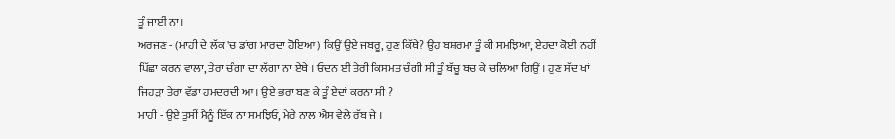ਤੂੰ ਜਾਈਂ ਨਾ।
ਅਰਜਣ - (ਮਾਹੀ ਦੇ ਲੱਕ 'ਚ ਡਾਂਗ ਮਾਰਦਾ ਹੋਇਆ) ਕਿਉਂ ਉਏ ਜਬਰੂ, ਹੁਣ ਕਿੱਥੇ? ਉਹ ਬਸ਼ਰਮਾ ਤੂੰ ਕੀ ਸਮਝਿਆ, ਏਹਦਾ ਕੋਈ ਨਹੀਂ ਪਿੱਛਾ ਕਰਨ ਵਾਲਾ, ਤੇਰਾ ਚੰਗਾ ਦਾ ਲੱਗਾ ਨਾ ਏਥੇ । ਓਦਨ ਈ ਤੇਰੀ ਕਿਸਮਤ ਚੰਗੀ ਸੀ ਤੂੰ ਬੱਚੂ ਬਚ ਕੇ ਚਲਿਆ ਗਿਉਂ । ਹੁਣ ਸੱਦ ਖਾਂ ਜਿਹੜਾ ਤੇਰਾ ਵੱਡਾ ਹਮਦਰਦੀ ਆ। ਉਏ ਭਰਾ ਬਣ ਕੇ ਤੂੰ ਏਦਾਂ ਕਰਨਾ ਸੀ ?
ਮਾਹੀ - ਉਏ ਤੁਸੀਂ ਮੈਨੂੰ ਇੱਕ ਨਾ ਸਮਝਿਓ, ਮੇਰੇ ਨਾਲ ਐਸ ਵੇਲੇ ਰੱਬ ਜੇ ।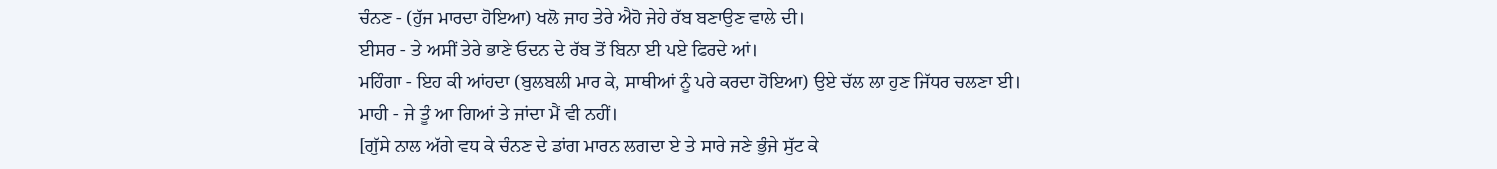ਚੰਨਣ - (ਹੁੱਜ ਮਾਰਦਾ ਹੋਇਆ) ਖਲੋ ਜਾਹ ਤੇਰੇ ਐਹੋ ਜੇਹੇ ਰੱਬ ਬਣਾਉਣ ਵਾਲੇ ਦੀ।
ਈਸਰ - ਤੇ ਅਸੀਂ ਤੇਰੇ ਭਾਣੇ ਓਦਨ ਦੇ ਰੱਬ ਤੋਂ ਬਿਨਾ ਈ ਪਏ ਫਿਰਦੇ ਆਂ।
ਮਹਿੰਗਾ - ਇਹ ਕੀ ਆਂਹਦਾ (ਬੁਲਬਲੀ ਮਾਰ ਕੇ, ਸਾਥੀਆਂ ਨੂੰ ਪਰੇ ਕਰਦਾ ਹੋਇਆ) ਉਏ ਚੱਲ ਲਾ ਹੁਣ ਜਿੱਧਰ ਚਲਣਾ ਈ।
ਮਾਹੀ - ਜੇ ਤੂੰ ਆ ਗਿਆਂ ਤੇ ਜਾਂਦਾ ਮੈਂ ਵੀ ਨਹੀਂ।
[ਗੁੱਸੇ ਨਾਲ ਅੱਗੇ ਵਧ ਕੇ ਚੰਨਣ ਦੇ ਡਾਂਗ ਮਾਰਨ ਲਗਦਾ ਏ ਤੇ ਸਾਰੇ ਜਣੇ ਭੁੰਜੇ ਸੁੱਟ ਕੇ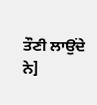ਤੌਣੀ ਲਾਉਂਦੇ ਨੇ]